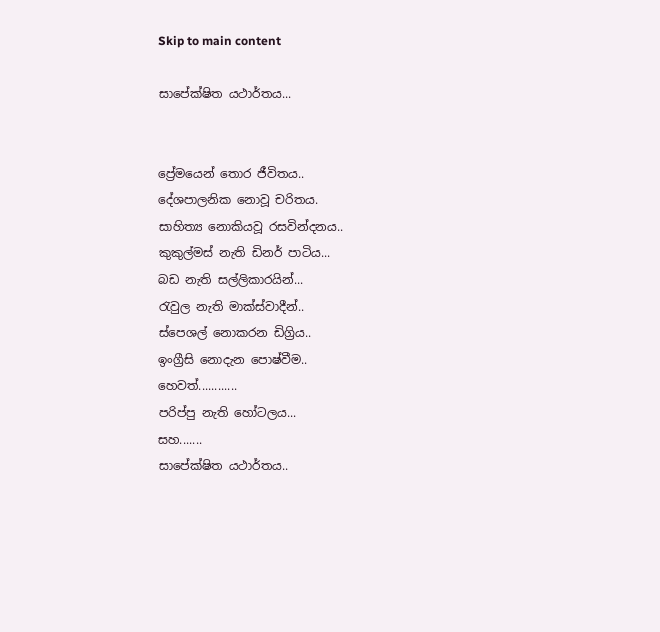Skip to main content

සාපේක්ෂිත යථාර්තය...


ප්‍රේමයෙන් තොර ජීවිතය..
දේශපාලනික නොවූ චරිතය.
සාහිත්‍ය නොකියවූ රසවින්දනය..
කුකුල්මස් නැති ඩිනර් පාටිය...
බඩ නැති සල්ලිකාරයින්...
රැවුල නැති මාක්ස්වාදීන්..
ස්පෙශල් නොකරන ඩිග්‍රිය..
ඉංග්‍රීසි නොදැන පොෂ්වීම..
හෙවත්............
පරිප්පු නැති හෝටලය...
සහ.......
සාපේක්ෂිත යථාර්තය..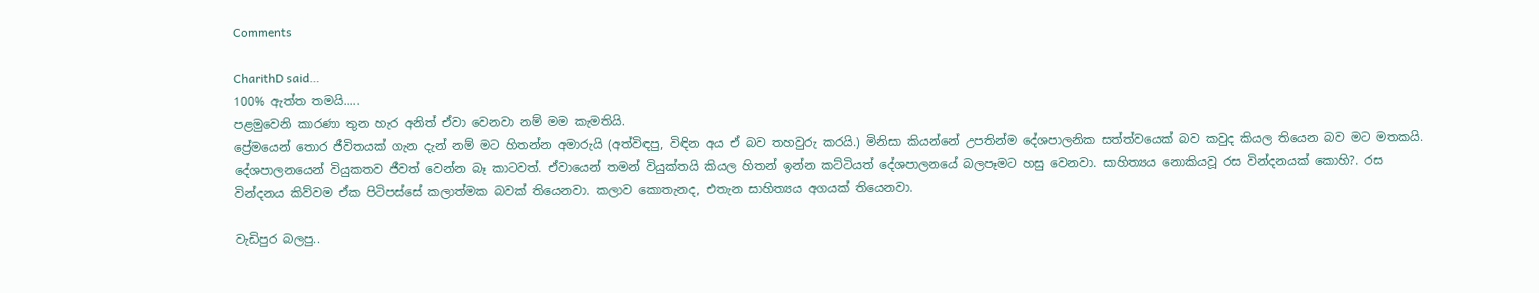Comments

CharithD said…
100% ඇත්ත තමයි.....
පළමුවෙනි කාරණා තුන හැර අනිත් ඒවා වෙනවා නම් මම කැමතියි.
ප්‍රේමයෙන් තොර ජීවිතයක් ගැන දැන් නම් මට හිතන්න අමාරුයි (අත්විඳපු, විඳින අය ඒ බව තහවුරු කරයි.) මිනිසා කියන්නේ උපතින්ම දේශපාලනික සත්ත්වයෙක් බව කවුද කියල තියෙන බව මට මතකයි. දේශපාලනයෙන් වියුකතව ජීවත් වෙන්න බෑ කාටවත්. ඒවායෙන් තමන් වියුක්තයි කියල හිතන් ඉන්න කට්ටියත් දේශපාලනයේ බලපෑමට හසු වෙනවා. සාහිත්‍යය නොකියවූ රස වින්දනයක් කොහි?. රස වින්දනය කිව්වම ඒක පිටිපස්සේ කලාත්මක බවක් තියෙනවා. කලාව කොතැනද, එතැන සාහිත්‍යය අගයක් තියෙනවා.

වැඩිපුර බලපු..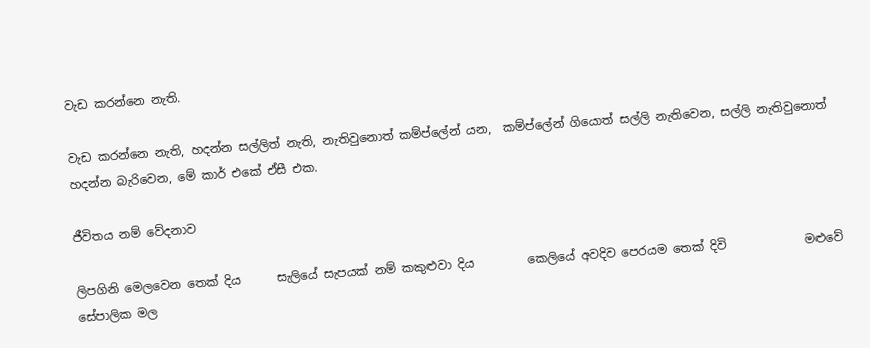වැඩ කරන්නෙ නැති.

වැඩ කරන්නෙ නැති, හදන්න සල්ලිත් නැති, නැතිවුනොත් කම්ප්ලේන් යන,  කම්ප්ලේන් ගියොත් සල්ලි නැතිවෙන, සල්ලි නැතිවුනොත් හදන්න බැරිවෙන, මේ කාර් එකේ ඒසී එක.

ජීවිතය නම් වේදනාව

ලිපගිනි මෙලවෙන තෙක් දිය      සැලියේ සැපයක් නම් කකුළුවා දිය         කෙලියේ අවදිව පෙරයම තෙක් දිවි             මළුවේ සේපාලික මල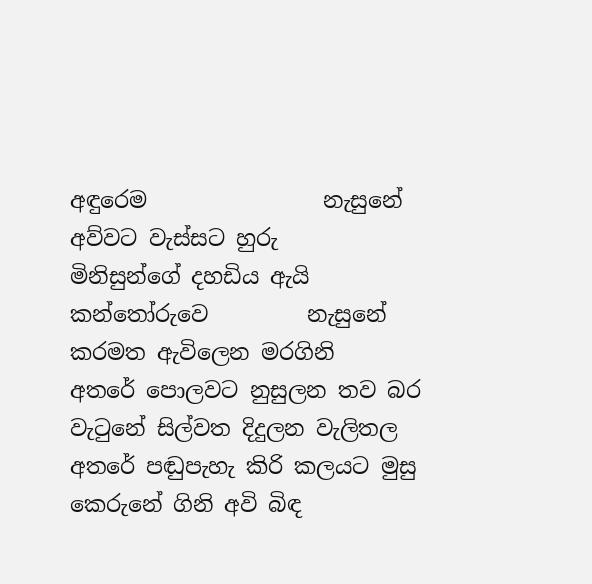අඳුරෙම                නැසුනේ අව්වට වැස්සට හුරු               මිනිසුන්ගේ දහඩිය ඇයි කන්තෝරුවෙ         නැසුනේ කරමත ඇවිලෙන මරගිනි              අතරේ පොලවට නුසුලන තව බර          වැටුනේ සිල්වත දිදුලන වැලිතල                 අතරේ පඬුපැහැ කිරි කලයට මුසු         කෙරුනේ ගිනි අවි බිඳ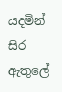යදමින් සිර                 ඇතුලේ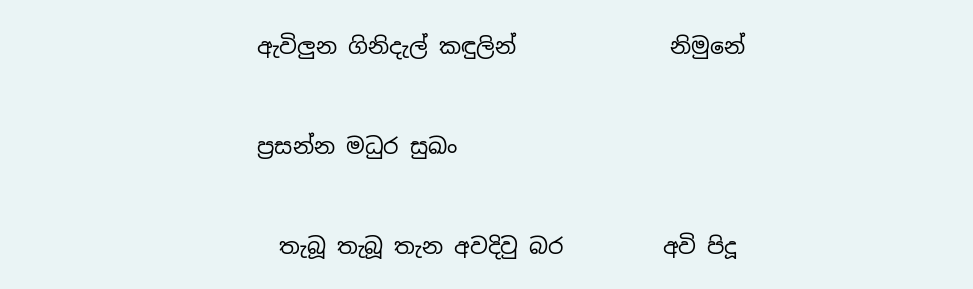ඇවිලුන ගිනිදැල් කඳුලින්              නිමුනේ

ප්‍රසන්න මධුර සුඛං

  තැබූ තැබූ තැන අවදිවු බර         අවි පිදූ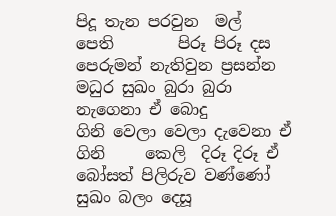පිදූ තැන පරවුන  මල්          පෙති        පිරූ පිරූ දස පෙරුමන් නැතිවුන ප්‍රසන්න මධුර සුඛං බුරා බුරා නැගෙනා ඒ බොදු         ගිනි වෙලා වෙලා දැවෙනා ඒ ගිනි     කෙලි  දිරූ දිරූ ඒ බෝසත් පිලිරුව වණ්ණෝ සුඛං බලං දෙසූ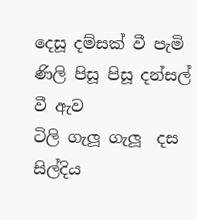දෙසූ දම්සක් වී පැමි         ණිලි පිසූ පිසූ දන්සල් වී ඇව            ටිලි ගැලූ ගැලූ  දස සිල්දිය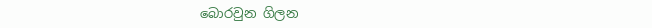බොරවුන ගිලන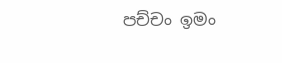පච්චං ඉමං